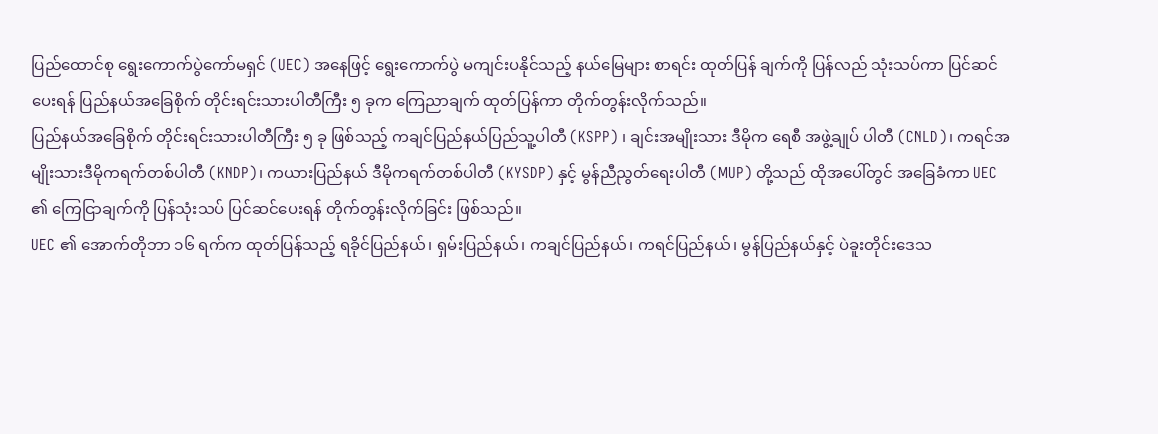ပြည်ထောင်စု ရွေးကောက်ပွဲကော်မရှင် (UEC) အနေဖြင့် ရွေးကောက်ပွဲ မကျင်းပနိုင်သည့် နယ်မြေများ စာရင်း ထုတ်ပြန် ချက်ကို ပြန်လည် သုံးသပ်ကာ ပြင်ဆင်ပေးရန် ပြည်နယ်အခြေစိုက် တိုင်းရင်းသားပါတီကြီး ၅ ခုက ကြေညာချက် ထုတ်ပြန်ကာ တိုက်တွန်းလိုက်သည်။
ပြည်နယ်အခြေစိုက် တိုင်းရင်းသားပါတီကြီး ၅ ခု ဖြစ်သည့် ကချင်ပြည်နယ်ပြည်သူ့ပါတီ (KSPP) ၊ ချင်းအမျိုးသား ဒီမိုက ရေစီ အဖွဲ့ချုပ် ပါတီ (CNLD)၊ ကရင်အမျိုးသားဒီမိုကရက်တစ်ပါတီ (KNDP)၊ ကယားပြည်နယ် ဒီမိုကရက်တစ်ပါတီ (KYSDP) နှင့် မွန်ညီညွတ်ရေးပါတီ (MUP) တို့သည် ထိုအပေါ်တွင် အခြေခံကာ UEC ၏ ကြေငြာချက်ကို ပြန်သုံးသပ် ပြင်ဆင်ပေးရန် တိုက်တွန်းလိုက်ခြင်း ဖြစ်သည်။
UEC ၏ အောက်တိုဘာ ၁၆ ရက်က ထုတ်ပြန်သည့် ရခိုင်ပြည်နယ်၊ ရှမ်းပြည်နယ်၊ ကချင်ပြည်နယ်၊ ကရင်ပြည်နယ်၊ မွန်ပြည်နယ်နှင့် ပဲခူးတိုင်းဒေသ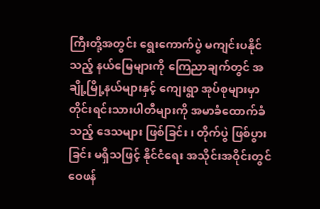ကြီးတို့အတွင်း ရွေးကောက်ပွဲ မကျင်းပနိုင်သည့် နယ်မြေများကို ကြေညာချက်တွင် အချို့မြို့နယ်များနှင့် ကျေးရွာ အုပ်စုများမှာ တိုင်းရင်းသားပါတီများကို အမာခံထောက်ခံသည့် ဒေသများ ဖြစ်ခြင်း၊ တိုက်ပွဲ ဖြစ်ပွားခြင်း မရှိသဖြင့် နိုင်ငံရေး အသိုင်းအဝိုင်းတွင် ဝေဖန်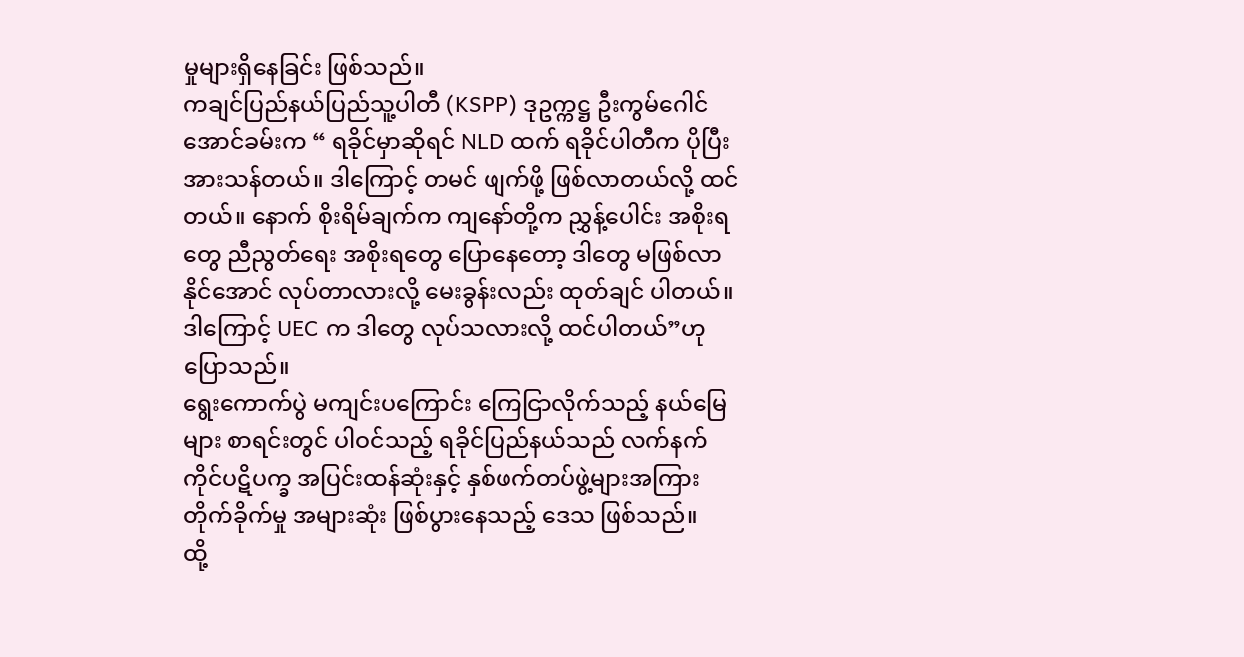မှုများရှိနေခြင်း ဖြစ်သည်။
ကချင်ပြည်နယ်ပြည်သူ့ပါတီ (KSPP) ဒုဥက္ကဋ္ဌ ဦးကွမ်ဂေါင်အောင်ခမ်းက “ ရခိုင်မှာဆိုရင် NLD ထက် ရခိုင်ပါတီက ပိုပြီး အားသန်တယ်။ ဒါကြောင့် တမင် ဖျက်ဖို့ ဖြစ်လာတယ်လို့ ထင်တယ်။ နောက် စိုးရိမ်ချက်က ကျနော်တို့က ညွှန့်ပေါင်း အစိုးရတွေ ညီညွတ်ရေး အစိုးရတွေ ပြောနေတော့ ဒါတွေ မဖြစ်လာနိုင်အောင် လုပ်တာလားလို့ မေးခွန်းလည်း ထုတ်ချင် ပါတယ်။ ဒါကြောင့် UEC က ဒါတွေ လုပ်သလားလို့ ထင်ပါတယ်”ဟု ပြောသည်။
ရွေးကောက်ပွဲ မကျင်းပကြောင်း ကြေငြာလိုက်သည့် နယ်မြေများ စာရင်းတွင် ပါဝင်သည့် ရခိုင်ပြည်နယ်သည် လက်နက် ကိုင်ပဋိပက္ခ အပြင်းထန်ဆုံးနှင့် နှစ်ဖက်တပ်ဖွဲ့များအကြား တိုက်ခိုက်မှု အများဆုံး ဖြစ်ပွားနေသည့် ဒေသ ဖြစ်သည်။
ထို့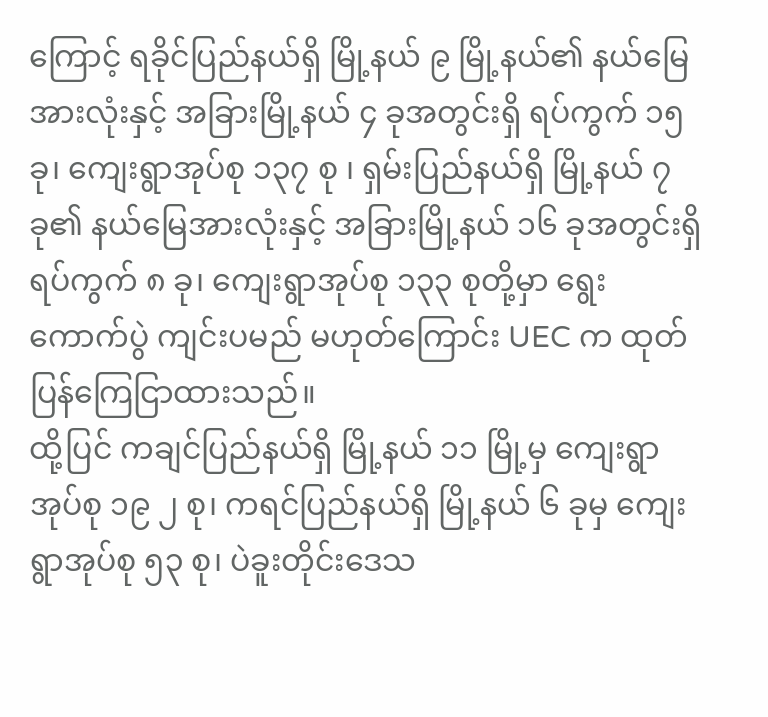ကြောင့် ရခိုင်ပြည်နယ်ရှိ မြို့နယ် ၉ မြို့နယ်၏ နယ်မြေအားလုံးနှင့် အခြားမြို့နယ် ၄ ခုအတွင်းရှိ ရပ်ကွက် ၁၅ ခု၊ ကျေးရွာအုပ်စု ၁၃၇ စု ၊ ရှမ်းပြည်နယ်ရှိ မြို့နယ် ၇ ခု၏ နယ်မြေအားလုံးနှင့် အခြားမြို့နယ် ၁၆ ခုအတွင်းရှိ ရပ်ကွက် ၈ ခု၊ ကျေးရွာအုပ်စု ၁၃၃ စုတို့မှာ ရွေးကောက်ပွဲ ကျင်းပမည် မဟုတ်ကြောင်း UEC က ထုတ်ပြန်ကြေငြာထားသည်။
ထို့ပြင် ကချင်ပြည်နယ်ရှိ မြို့နယ် ၁၁ မြို့မှ ကျေးရွာအုပ်စု ၁၉ ၂ စု၊ ကရင်ပြည်နယ်ရှိ မြို့နယ် ၆ ခုမှ ကျေးရွာအုပ်စု ၅၃ စု၊ ပဲခူးတိုင်းဒေသ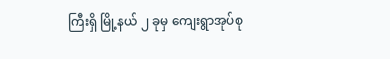ကြီးရှိ မြို့နယ် ၂ ခုမှ ကျေးရွာအုပ်စု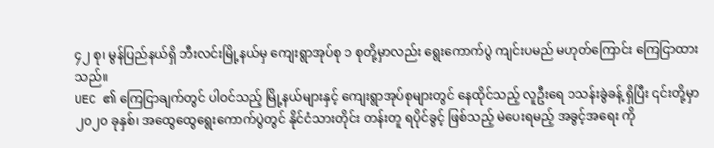၄၂ စု၊ မွန်ပြည်နယ်ရှိ ဘီးလင်းမြို့နယ်မှ ကျေးရွာအုပ်စု ၁ စုတို့မှာလည်း ရွေးကောက်ပွဲ ကျင်းပမည် မဟုတ်ကြောင်း ကြေငြာထားသည်။
UEC ၏ ကြေငြာချက်တွင် ပါဝင်သည့် မြို့နယ်များနှင့် ကျေးရွာအုပ်စုများတွင် နေထိုင်သည့် လူဦးရေ ၁သန်းခွဲခန့် ရှိပြီး ၎င်းတို့မှာ ၂၀၂၀ ခုနှစ်၊ အထွေထွေရွေးကောက်ပွဲတွင် နိုင်ငံသားတိုင်း တန်းတူ ရပိုင်ခွင့် ဖြစ်သည့် မဲပေးရမည့် အခွင့်အရေး ကို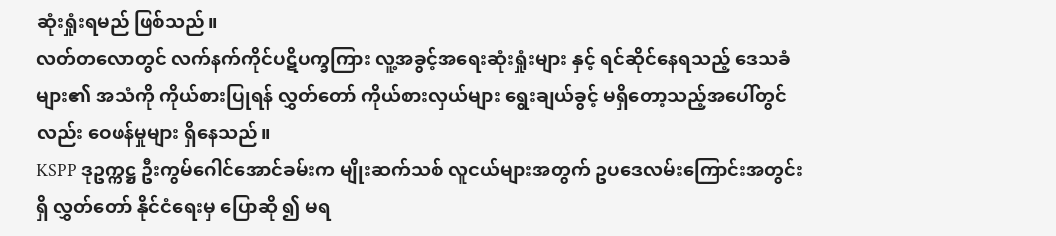ဆုံးရှုံးရမည် ဖြစ်သည်။
လတ်တလောတွင် လက်နက်ကိုင်ပဋိပက္ခကြား လူ့အခွင့်အရေးဆုံးရှုံးများ နှင့် ရင်ဆိုင်နေရသည့် ဒေသခံများ၏ အသံကို ကိုယ်စားပြုရန် လွှတ်တော် ကိုယ်စားလှယ်များ ရွေးချယ်ခွင့် မရှိတော့သည့်အပေါ်တွင်လည်း ဝေဖန်မှုများ ရှိနေသည်။
KSPP ဒုဥက္ကဋ္ဌ ဦးကွမ်ဂေါင်အောင်ခမ်းက မျိုးဆက်သစ် လူငယ်များအတွက် ဥပဒေလမ်းကြောင်းအတွင်းရှိ လွှတ်တော် နိုင်ငံရေးမှ ပြောဆို ၍ မရ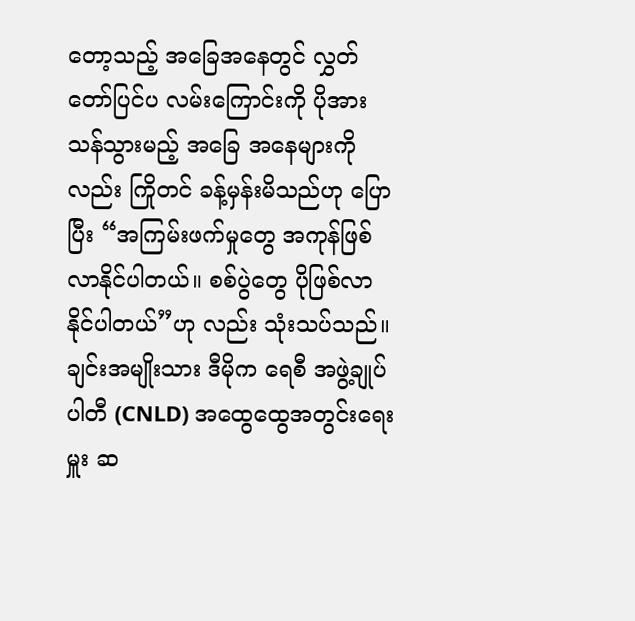တော့သည့် အခြေအနေတွင် လွှတ်တော်ပြင်ပ လမ်းကြောင်းကို ပိုအားသန်သွားမည့် အခြေ အနေများကိုလည်း ကြိုတင် ခန့်မှန်းမိသည်ဟု ပြောပြီး “အကြမ်းဖက်မှုတွေ အကုန်ဖြစ်လာနိုင်ပါတယ်။ စစ်ပွဲတွေ ပိုဖြစ်လာ နိုင်ပါတယ်”ဟု လည်း သုံးသပ်သည်။
ချင်းအမျိုးသား ဒီမိုက ရေစီ အဖွဲ့ချုပ် ပါတီ (CNLD) အထွေထွေအတွင်းရေးမှူး ဆ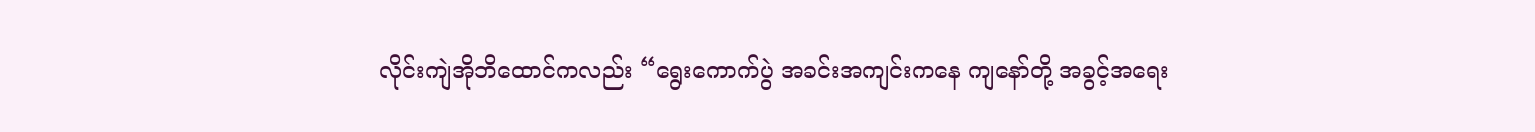လိုင်းကျဲအိုဘိထောင်ကလည်း “ရွေးကောက်ပွဲ အခင်းအကျင်းကနေ ကျနော်တို့ အခွင့်အရေး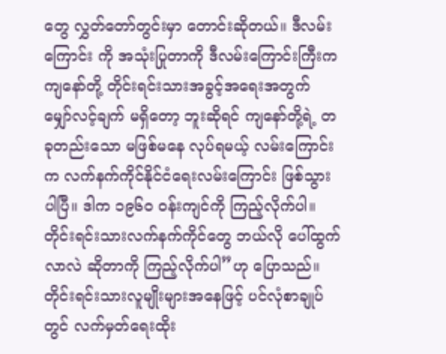တွေ လွှတ်တော်တွင်းမှာ တောင်းဆိုတယ်။ ဒီလမ်းကြောင်း ကို အသုံးပြုတာကို ဒီလမ်းကြောင်းကြီးက ကျနော်တို့ တိုင်းရင်းသားအခွင့်အရေးအတွက် မျှော်လင့်ချက် မရှိတော့ ဘူးဆိုရင် ကျနော်တို့ရဲ့ တခုတည်းသော မဖြစ်မနေ လုပ်ရမယ့် လမ်းကြောင်းက လက်နက်ကိုင်နိုင်ငံရေးလမ်းကြောင်း ဖြစ်သွားပါပြီ။ ဒါက ၁၉၆၀ ဝန်းကျင်ကို ကြည့်လိုက်ပါ။ တိုင်းရင်းသားလက်နက်ကိုင်တွေ ဘယ်လို ပေါ်ထွက်လာလဲ ဆိုတာကို ကြည့်လိုက်ပါ”ဟု ပြောသည်။
တိုင်းရင်းသားလူမျိုးများအနေဖြင့် ပင်လုံစာချုပ်တွင် လက်မှတ်ရေးထိုး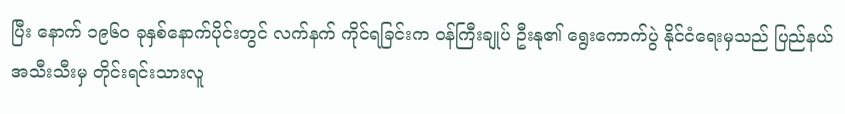ပြီး နောက် ၁၉၆၀ ခုနှစ်နောက်ပိုင်းတွင် လက်နက် ကိုင်ရခြင်းက ဝန်ကြီးချုပ် ဦးနု၏ ရွေးကောက်ပွဲ နိုင်ငံရေးမှသည် ပြည်နယ်အသီးသီးမှ တိုင်းရင်းသားလူ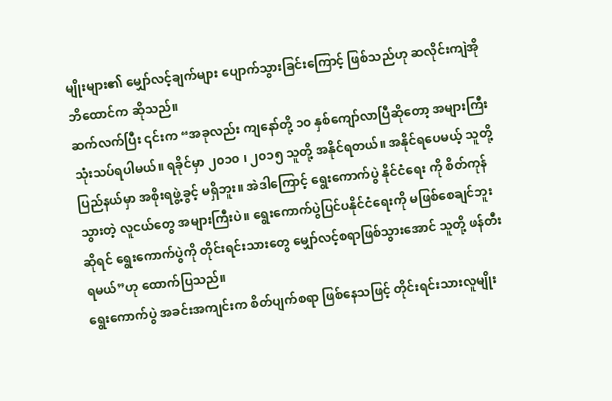မျိုးများ၏ မျှော်လင့်ချက်များ ပျောက်သွားခြင်းကြောင့် ဖြစ်သည်ဟု ဆလိုင်းကျဲအိုဘိထောင်က ဆိုသည်။
ဆက်လက်ပြီး ၎င်းက “အခုလည်း ကျနော်တို့ ၁၀ နှစ်ကျော်လာပြီဆိုတော့ အများကြီး သုံးသပ်ရပါမယ်။ ရခိုင်မှာ ၂၀၁၀ ၊ ၂၀၁၅ သူတို့ အနိုင်ရတယ်။ အနိုင်ရပေမယ့် သူတို့ပြည်နယ်မှာ အစိုးရဖွဲ့ခွင့် မရှိဘူး။ အဲဒါကြောင့် ရွေးကောက်ပွဲ နိုင်ငံရေး ကို စိတ်ကုန်သွားတဲ့ လူငယ်တွေ အများကြီးပဲ။ ရွေးကောက်ပွဲပြင်ပနိုင်ငံရေးကို မဖြစ်စေချင်ဘူးဆိုရင် ရွေးကောက်ပွဲကို တိုင်းရင်းသားတွေ မျှော်လင့်စရာဖြစ်သွားအောင် သူတို့ ဖန်တီးရမယ်”ဟု ထောက်ပြသည်။
ရွေးကောက်ပွဲ အခင်းအကျင်းက စိတ်ပျက်စရာ ဖြစ်နေသဖြင့် တိုင်းရင်းသားလူမျိုး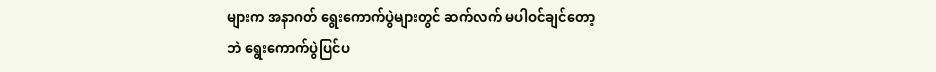များက အနာဂတ် ရွေးကောက်ပွဲများတွင် ဆက်လက် မပါဝင်ချင်တော့ဘဲ ရွေးကောက်ပွဲပြင်ပ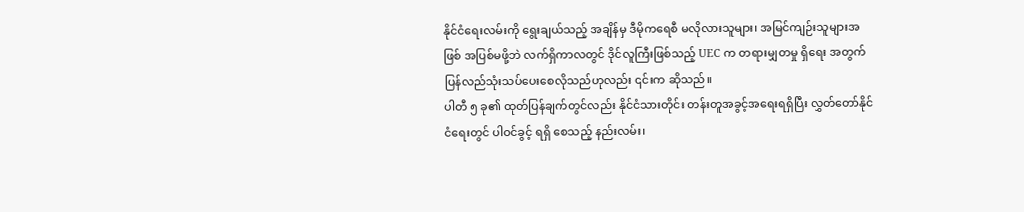နိုင်ငံရေးလမ်းကို ရွေးချယ်သည့် အချိန်မှ ဒီမိုကရေစီ မလိုလားသူများ၊ အမြင်ကျဉ်းသူများအဖြစ် အပြစ်မဖို့ဘဲ လက်ရှိကာလတွင် ဒိုင်လူကြီးဖြစ်သည့် UEC က တရားမျှတမှု ရှိရေး အတွက် ပြန်လည်သုံးသပ်ပေးစေလိုသည်ဟုလည်း ၎င်းက ဆိုသည်။
ပါတီ ၅ ခု၏ ထုတ်ပြန်ချက်တွင်လည်း နိုင်ငံသားတိုင်း တန်းတူအခွင့်အရေးရရှိပြီး လွှတ်တော်နိုင်ငံရေးတွင် ပါဝင်ခွင့် ရရှိ စေသည့် နည်းလမ်း၊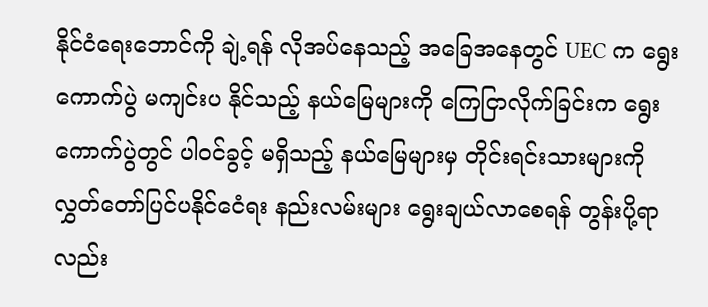နိုင်ငံရေးဘောင်ကို ချဲ့ရန် လိုအပ်နေသည့် အခြေအနေတွင် UEC က ရွေးကောက်ပွဲ မကျင်းပ နိုင်သည့် နယ်မြေများကို ကြေငြာလိုက်ခြင်းက ရွေးကောက်ပွဲတွင် ပါဝင်ခွင့် မရှိသည့် နယ်မြေများမှ တိုင်းရင်းသားများကို လွှတ်တော်ပြင်ပနိုင်ငေံရး နည်းလမ်းများ ရွေးချယ်လာစေရန် တွန်းပို့ရာလည်း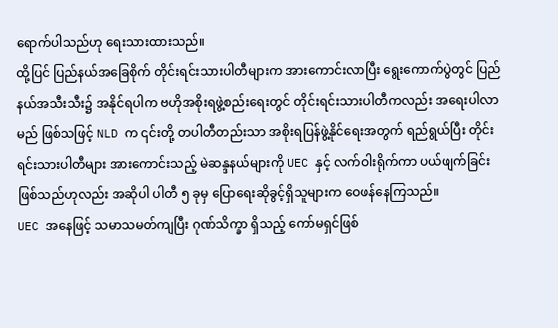ရောက်ပါသည်ဟု ရေးသားထားသည်။
ထို့ပြင် ပြည်နယ်အခြေစိုက် တိုင်းရင်းသားပါတီများက အားကောင်းလာပြီး ရွေးကောက်ပွဲတွင် ပြည်နယ်အသီးသီး၌ အနိုင်ရပါက ဗဟိုအစိုးရဖွဲ့စည်းရေးတွင် တိုင်းရင်းသားပါတီကလည်း အရေးပါလာမည် ဖြစ်သဖြင့် NLD က ၎င်းတို့ တပါတီတည်းသာ အစိုးရပြန်ဖွဲ့နိုင်ရေးအတွက် ရည်ရွယ်ပြီး တိုင်းရင်းသားပါတီများ အားကောင်းသည့် မဲဆန္ဒနယ်များကို UEC နှင့် လက်ဝါးရိုက်ကာ ပယ်ဖျက်ခြင်း ဖြစ်သည်ဟုလည်း အဆိုပါ ပါတီ ၅ ခုမှ ပြောရေးဆိုခွင့်ရှိသူများက ဝေဖန်နေကြသည်။
UEC အနေဖြင့် သမာသမတ်ကျပြီး ဂုဏ်သိက္ခာ ရှိသည့် ကော်မရှင်ဖြစ်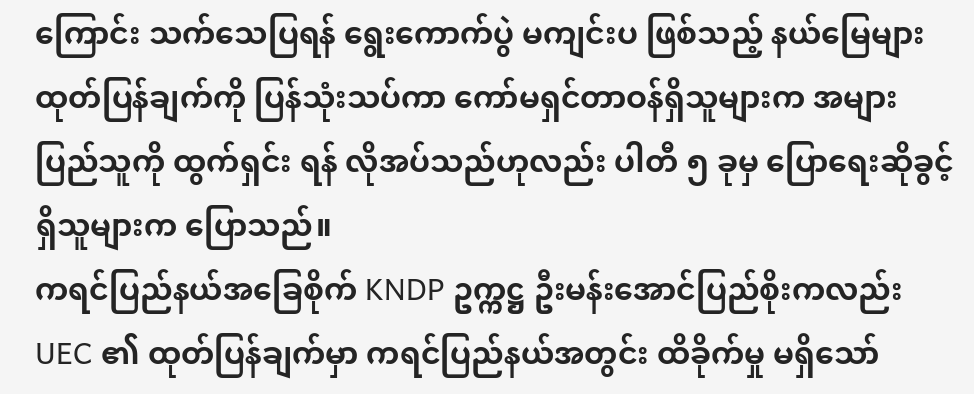ကြောင်း သက်သေပြရန် ရွေးကောက်ပွဲ မကျင်းပ ဖြစ်သည့် နယ်မြေများ ထုတ်ပြန်ချက်ကို ပြန်သုံးသပ်ကာ ကော်မရှင်တာဝန်ရှိသူများက အများပြည်သူကို ထွက်ရှင်း ရန် လိုအပ်သည်ဟုလည်း ပါတီ ၅ ခုမှ ပြောရေးဆိုခွင့်ရှိသူများက ပြောသည်။
ကရင်ပြည်နယ်အခြေစိုက် KNDP ဥက္ကဋ္ဌ ဦးမန်းအောင်ပြည်စိုးကလည်း UEC ၏ ထုတ်ပြန်ချက်မှာ ကရင်ပြည်နယ်အတွင်း ထိခိုက်မှု မရှိသော်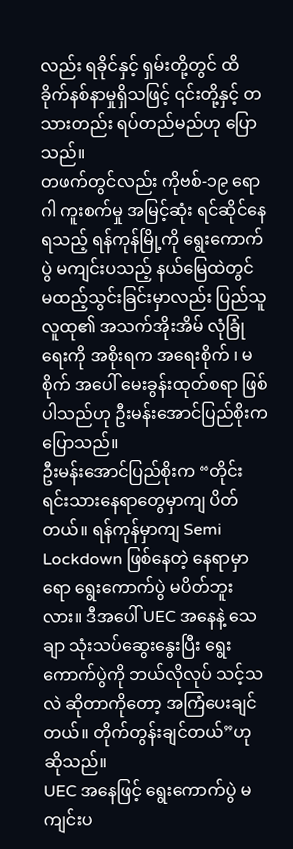လည်း ရခိုင်နှင့် ရှမ်းတို့တွင် ထိခိုက်နစ်နာမှုရှိသဖြင့် ၎င်းတို့နှင့် တသားတည်း ရပ်တည်မည်ဟု ပြော သည်။
တဖက်တွင်လည်း ကိုဗစ်-၁၉ ရောဂါ ကူးစက်မှု အမြင့်ဆုံး ရင်ဆိုင်နေရသည့် ရန်ကုန်မြို့ကို ရွေးကောက်ပွဲ မကျင်းပသည့် နယ်မြေထဲတွင် မထည့်သွင်းခြင်းမှာလည်း ပြည်သူလူထု၏ အသက်အိုးအိမ် လုံခြုံရေးကို အစိုးရက အရေးစိုက် ၊ မစိုက် အပေါ် မေးခွန်းထုတ်စရာ ဖြစ်ပါသည်ဟု ဦးမန်းအောင်ပြည်စိုးက ပြောသည်။
ဦးမန်းအောင်ပြည်စိုးက “တိုင်းရင်းသားနေရာတွေမှာကျ ပိတ်တယ်။ ရန်ကုန်မှာကျ Semi Lockdown ဖြစ်နေတဲ့ နေရာမှာ ရော ရွေးကောက်ပွဲ မပိတ်ဘူးလား။ ဒီအပေါ် UEC အနေနဲ့ သေချာ သုံးသပ်ဆွေးနွေးပြီး ရွေးကောက်ပွဲကို ဘယ်လိုလုပ် သင့်သလဲ ဆိုတာကိုတော့ အကြံပေးချင်တယ်။ တိုက်တွန်းချင်တယ်”ဟု ဆိုသည်။
UEC အနေဖြင့် ရွေးကောက်ပွဲ မကျင်းပ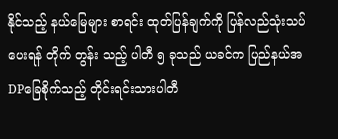နိုင်သည့် နယ်မြေများ စာရင်း ထုတ်ပြန်ချက်ကို ပြန်လည်သုံးသပ်ပေးရန် တိုက် တွန်း သည့် ပါတီ ၅ ခုသည် ယခင်က ပြည်နယ်အDPခြေစိုက်သည့် တိုင်းရင်းသားပါတီ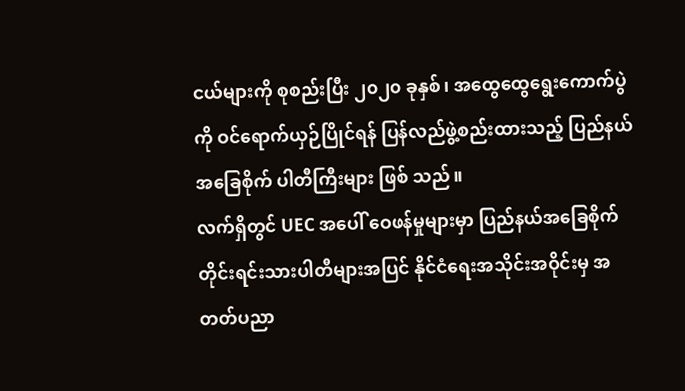ငယ်များကို စုစည်းပြီး ၂၀၂၀ ခုနှစ်၊ အထွေထွေရွေးကောက်ပွဲကို ဝင်ရောက်ယှဉ်ပြိုင်ရန် ပြန်လည်ဖွဲ့စည်းထားသည့် ပြည်နယ်အခြေစိုက် ပါတီကြီးများ ဖြစ် သည်။
လက်ရှိတွင် UEC အပေါ် ဝေဖန်မှုများမှာ ပြည်နယ်အခြေစိုက် တိုင်းရင်းသားပါတီများအပြင် နိုင်ငံရေးအသိုင်းအဝိုင်းမှ အတတ်ပညာ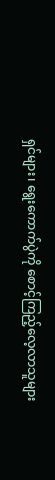ရှင်များ၊ ရွေးကောက်ပွဲကို စောင့်ကြည့်လေ့လာသူများ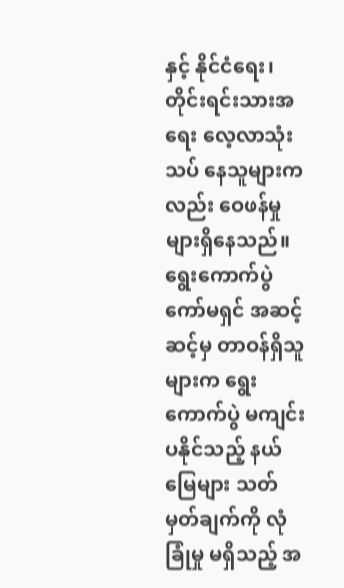နှင့် နိုင်ငံရေး၊တိုင်းရင်းသားအရေး လေ့လာသုံးသပ် နေသူများကလည်း ဝေဖန်မှုများရှိနေသည်။
ရွေးကောက်ပွဲကော်မရှင် အဆင့်ဆင့်မှ တာဝန်ရှိသူများက ရွေးကောက်ပွဲ မကျင်းပနိုင်သည့် နယ်မြေများ သတ်မှတ်ချက်ကို လုံခြုံမှု မရှိသည့် အ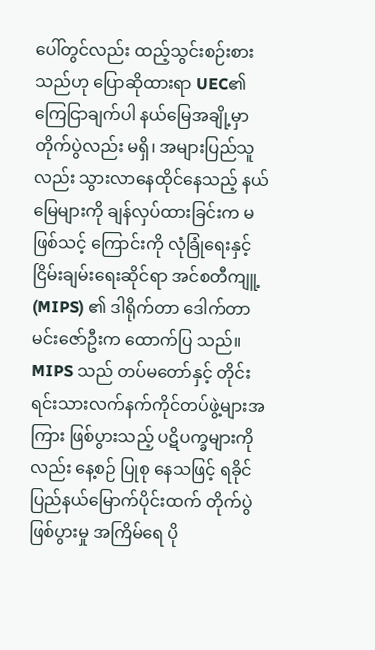ပေါ်တွင်လည်း ထည့်သွင်းစဉ်းစားသည်ဟု ပြောဆိုထားရာ UEC၏ ကြေငြာချက်ပါ နယ်မြေအချို့မှာ တိုက်ပွဲလည်း မရှိ၊ အများပြည်သူလည်း သွားလာနေထိုင်နေသည့် နယ်မြေများကို ချန်လှပ်ထားခြင်းက မဖြစ်သင့် ကြောင်းကို လုံခြုံရေးနှင့် ငြိမ်းချမ်းရေးဆိုင်ရာ အင်စတီကျူ့ (MIPS) ၏ ဒါရိုက်တာ ဒေါက်တာမင်းဇော်ဦးက ထောက်ပြ သည်။
MIPS သည် တပ်မတော်နှင့် တိုင်းရင်းသားလက်နက်ကိုင်တပ်ဖွဲ့များအကြား ဖြစ်ပွားသည့် ပဋိပက္ခများကိုလည်း နေ့စဉ် ပြုစု နေသဖြင့် ရခိုင်ပြည်နယ်မြောက်ပိုင်းထက် တိုက်ပွဲဖြစ်ပွားမှု အကြိမ်ရေ ပို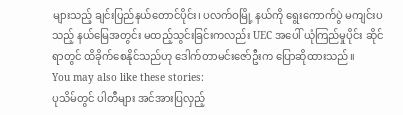များသည့် ချင်းပြည်နယ်တောင်ပိုင်း၊ ပလက်ဝမြို့ နယ်ကို ရွေးကောက်ပွဲ မကျင်းပသည့် နယ်မြေအတွင်း မထည့်သွင်းခြင်းကလည်း UEC အပေါ် ယုံကြည်မှုပိုင်း ဆိုင်ရာတွင် ထိခိုက်စေနိုင်သည်ဟု ဒေါက်တာမင်းဇော်ဦးက ပြောဆိုထားသည်။
You may also like these stories:
ပုသိမ်တွင် ပါတီများ အင်အားပြလှည့်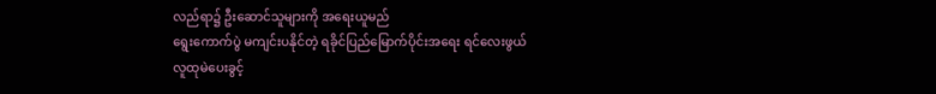လည်ရာ၌ ဦးဆောင်သူများကို အရေးယူမည်
ရွေးကောက်ပွဲ မကျင်းပနိုင်တဲ့ ရခိုင်ပြည်မြောက်ပိုင်းအရေး ရင်လေးဖွယ်
လူထုမဲပေးခွင့်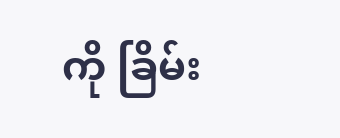ကို ခြိမ်း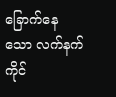ခြောက်နေသော လက်နက်ကိုင်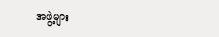အဖွဲ့များ